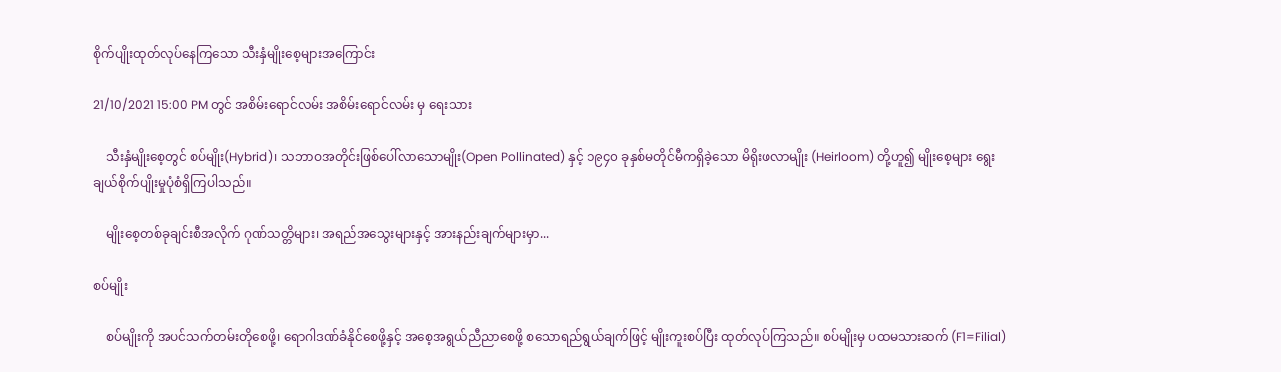စိုက်ပျိုးထုတ်လုပ်နေကြသော သီးနှံမျိုးစေ့များအကြောင်း

21/10/2021 15:00 PM တွင် အစိမ်းရောင်လမ်း အစိမ်းရောင်လမ်း မှ ရေးသား

    သီးနှံမျိုးစေ့တွင် စပ်မျိုး(Hybrid)၊ သဘာဝအတိုင်းဖြစ်ပေါ်လာသောမျိုး(Open Pollinated) နှင့် ၁၉၄၀ ခုနှစ်မတိုင်မီကရှိခဲ့သော မိရိုးဖလာမျိုး (Heirloom) တို့ဟူ၍ မျိုးစေ့များ ရွေးချယ်စိုက်ပျိုးမှုပုံစံရှိကြပါသည်။

    မျိုးစေ့တစ်ခုချင်းစီအလိုက် ဂုဏ်သတ္တိများ၊ အရည်အသွေးများနှင့် အားနည်းချက်များမှာ...

စပ်မျိုး

    စပ်မျိုးကို အပင်သက်တမ်းတိုစေဖို့၊ ရောဂါဒဏ်ခံနိုင်စေဖို့နှင့် အစေ့အရွယ်ညီညာစေဖို့ စသောရည်ရွယ်ချက်ဖြင့် မျိုးကူးစပ်ပြီး ထုတ်လုပ်ကြသည်။ စပ်မျိုးမှ ပထမသားဆက် (F1=Filial)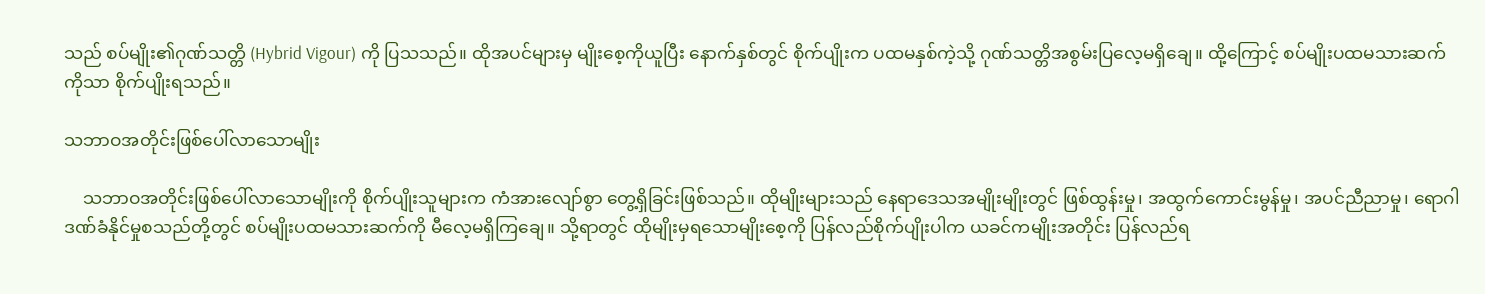သည် စပ်မျိုး၏ဂုဏ်သတ္တိ (Hybrid Vigour) ကို ပြသသည်။ ထိုအပင်များမှ မျိုးစေ့ကိုယူပြီး နောက်နှစ်တွင် စိုက်ပျိုးက ပထမနှစ်ကဲ့သို့ ဂုဏ်သတ္တိအစွမ်းပြလေ့မရှိချေ။ ထို့ကြောင့် စပ်မျိုးပထမသားဆက်ကိုသာ စိုက်ပျိုးရသည်။

သဘာဝအတိုင်းဖြစ်ပေါ်လာသောမျိုး

    သဘာဝအတိုင်းဖြစ်ပေါ်လာသောမျိုးကို စိုက်ပျိုးသူများက ကံအားလျော်စွာ တွေ့ရှိခြင်းဖြစ်သည်။ ထိုမျိုးများသည် နေရာဒေသအမျိုးမျိုးတွင် ဖြစ်ထွန်းမှု၊ အထွက်ကောင်းမွန်မှု၊ အပင်ညီညာမှု၊ ရောဂါဒဏ်ခံနိုင်မှုစသည်တို့တွင် စပ်မျိုးပထမသားဆက်ကို မီလေ့မရှိကြချေ။ သို့ရာတွင် ထိုမျိုးမှရသောမျိုးစေ့ကို ပြန်လည်စိုက်ပျိုးပါက ယခင်ကမျိုးအတိုင်း ပြန်လည်ရ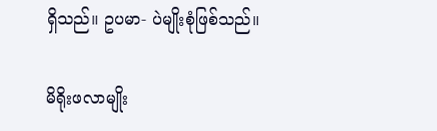ရှိသည်။ ဥပမာ- ပဲမျိုးစုံဖြစ်သည်။

မိရိုးဖလာမျိုး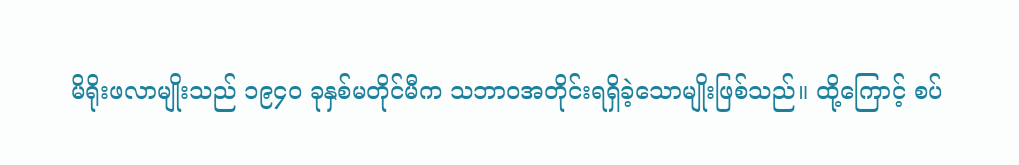မိရိုးဖလာမျိုးသည် ၁၉၄၀ ခုနှစ်မတိုင်မီက သဘာဝအတိုင်းရရှိခဲ့သောမျိုးဖြစ်သည်။ ထို့ကြောင့် စပ်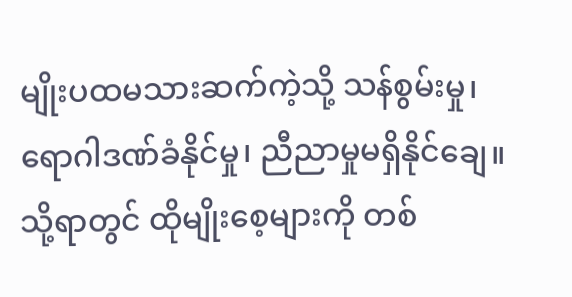မျိုးပထမသားဆက်ကဲ့သို့ သန်စွမ်းမှု၊ ရောဂါဒဏ်ခံနိုင်မှု၊ ညီညာမှုမရှိနိုင်ချေ။ သို့ရာတွင် ထိုမျိုးစေ့များကို တစ်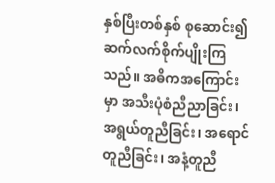နှစ်ပြီးတစ်နှစ် စုဆောင်း၍ဆက်လက်စိုက်ပျိုးကြသည်။ အဓိကအကြောင်းမှာ အသီးပုံစံညီညာခြင်း၊ အရွယ်တူညီခြင်း၊ အရောင်တူညီခြင်း၊ အနံ့တူညီ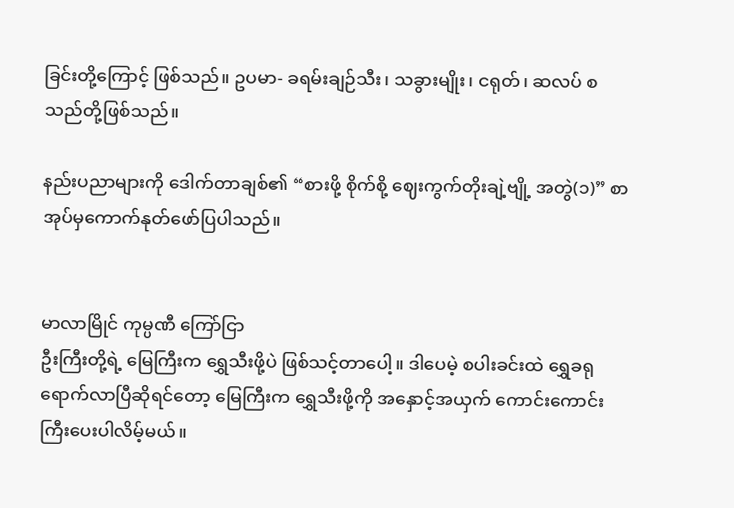ခြင်းတို့ကြောင့် ဖြစ်သည်။ ဥပမာ- ခရမ်းချဉ်သီး၊ သခွားမျိုး၊ ငရုတ်၊ ဆလပ် စသည်တို့ဖြစ်သည်။

နည်းပညာများကို ဒေါက်တာချစ်၏ “စားဖို့ စိုက်စို့ ဈေးကွက်တိုးချဲ့ဗျို့ အတွဲ(၁)” စာအုပ်မှကောက်နုတ်ဖော်ပြပါသည်။


မာလာမြိုင် ကုမ္ပဏီ ကြော်ငြာ
ဦးကြီးတို့ရဲ့ မြေကြီးက ရွှေသီးဖို့ပဲ ဖြစ်သင့်တာပေါ့။ ဒါပေမဲ့ စပါးခင်းထဲ ရွှေခရုရောက်လာပြီဆိုရင်တော့ မြေကြီးက ရွှေသီးဖို့ကို အနှောင့်အယှက် ကောင်းကောင်းကြီးပေးပါလိမ့်မယ်။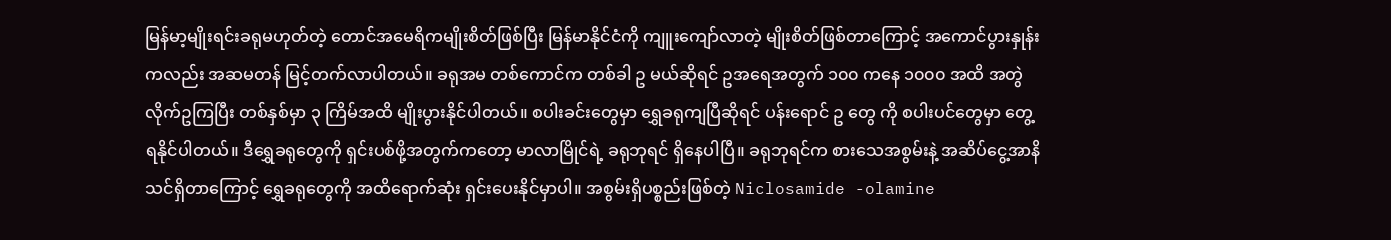မြန်မာ့မျိုးရင်းခရုမဟုတ်တဲ့ တောင်အမေရိကမျိုးစိတ်ဖြစ်ပြီး မြန်မာနိုင်ငံကို ကျူးကျော်လာတဲ့ မျိုးစိတ်ဖြစ်တာကြောင့် အကောင်ပွားနှုန်းကလည်း အဆမတန် မြင့်တက်လာပါတယ်။ ခရုအမ တစ်ကောင်က တစ်ခါ ဥ မယ်ဆိုရင် ဥအရေအတွက် ၁၀၀ ကနေ ၁၀၀၀ အထိ အတွဲလိုက်ဥကြပြီး တစ်နှစ်မှာ ၃ ကြိမ်အထိ မျိုးပွားနိုင်ပါတယ်။ စပါးခင်းတွေမှာ ရွှေခရုကျပြီဆိုရင် ပန်းရောင် ဥ တွေ ကို စပါးပင်တွေမှာ တွေ့ရနိုင်ပါတယ်။ ဒီရွှေခရုတွေကို ရှင်းပစ်ဖို့အတွက်ကတော့ မာလာမြိုင်ရဲ့ ခရုဘုရင် ရှိနေပါပြီ။ ခရုဘုရင်က စားသေအစွမ်းနဲ့ အဆိပ်ငွေ့အာနိသင်ရှိတာကြောင့် ရွှေခရုတွေကို အထိရောက်ဆုံး ရှင်းပေးနိုင်မှာပါ။ အစွမ်းရှိပစ္စည်းဖြစ်တဲ့ Niclosamide -olamine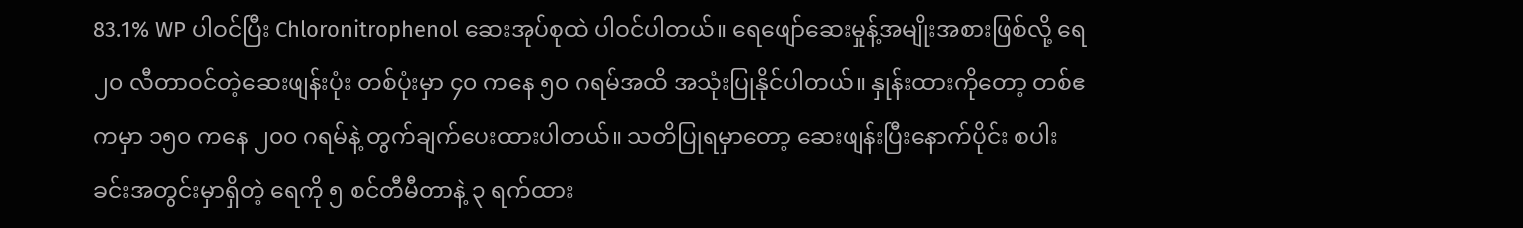83.1% WP ပါဝင်ပြီး Chloronitrophenol ဆေးအုပ်စုထဲ ပါဝင်ပါတယ်။ ရေဖျော်ဆေးမှုန့်အမျိုးအစားဖြစ်လို့ ရေ ၂၀ လီတာဝင်တဲ့ဆေးဖျန်းပုံး တစ်ပုံးမှာ ၄၀ ကနေ ၅၀ ဂရမ်အထိ အသုံးပြုနိုင်ပါတယ်။ နှုန်းထားကိုတော့ တစ်ဧကမှာ ၁၅၀ ကနေ ၂၀၀ ဂရမ်နဲ့ တွက်ချက်ပေးထားပါတယ်။ သတိပြုရမှာတော့ ဆေးဖျန်းပြီးနောက်ပိုင်း စပါးခင်းအတွင်းမှာရှိတဲ့ ရေကို ၅ စင်တီမီတာနဲ့ ၃ ရက်ထား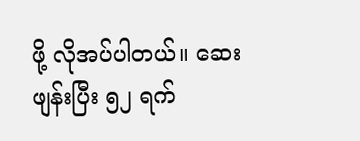ဖို့ လိုအပ်ပါတယ်။ ဆေးဖျန်းပြီး ၅၂ ရက်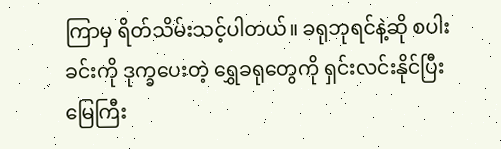ကြာမှ ရိတ်သိမ်းသင့်ပါတယ်။ ခရုဘုရင်နဲ့ဆို စပါးခင်းကို ဒုက္ခပေးတဲ့ ရွှေခရုတွေကို ရှင်းလင်းနိုင်ပြီး မြေကြီး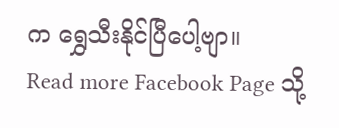က ရွှေသီးနိုင်ပြီပေါ့ဗျာ။
Read more Facebook Page သို့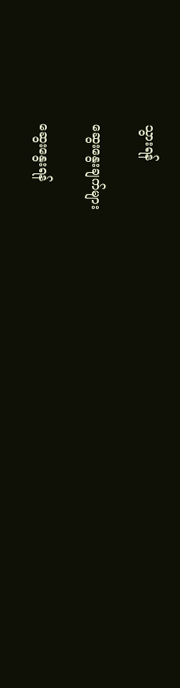သွားရန်

ဆွေးနွေးချက်များ

ဆွေးနွေးရန်